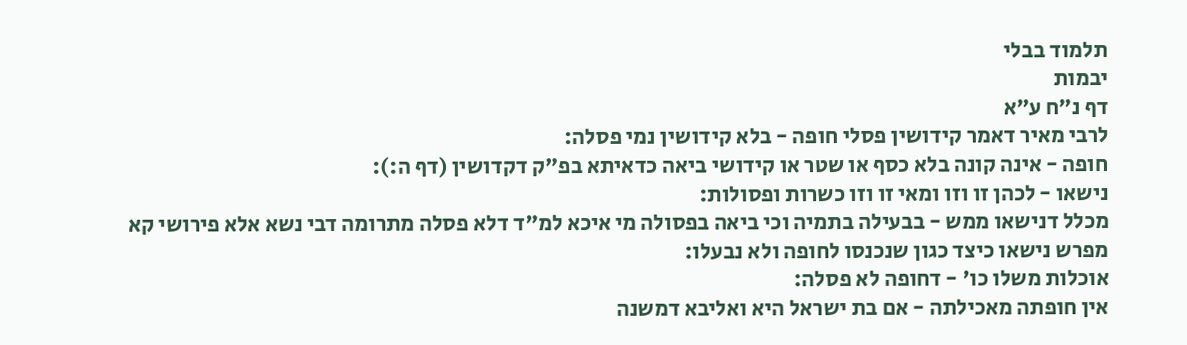תלמוד בבלי
יבמות
דף נ״ח ע״א
לרבי מאיר דאמר קידושין פסלי חופה - בלא קידושין נמי פסלה:
חופה - אינה קונה בלא כסף או שטר או קידושי ביאה כדאיתא בפ"ק דקדושין (דף ה:):
נישאו - לכהן זו וזו ומאי זו וזו כשרות ופסולות:
מכלל דנישאו ממש - בבעילה בתמיה וכי ביאה בפסולה מי איכא למ"ד דלא פסלה מתרומה דבי נשא אלא פירושי קא מפרש נישאו כיצד כגון שנכנסו לחופה ולא נבעלו:
אוכלות משלו כו' - דחופה לא פסלה:
אין חופתה מאכילתה - אם בת ישראל היא ואליבא דמשנה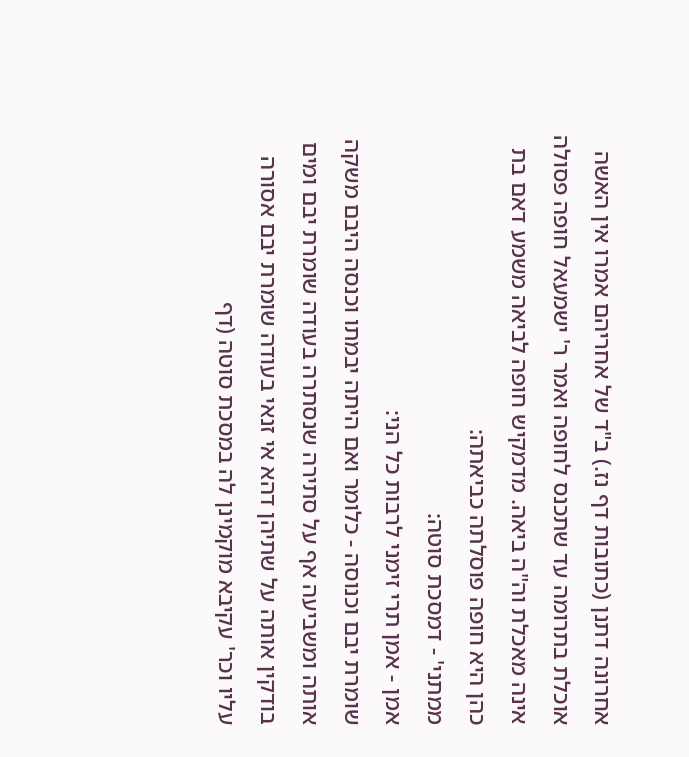אחרונה דתנן (כתובות דף נז.) ב"ד של אחריהם אמרו אין האשה אוכלת בתרומה עד שתכנס לחופה ואמר ר' ישמעאל חופה פסולה אינה מאכלת וה"ה ביאה. מדמקיש חופה לביאה משמע דאם בת כהן היא חופה פוסלתה כביאתה:
ממתני' - דמסכת סוטה:
אמן - אמן תרי זימני לרבות כל הני:
שומרת יבם וכנוסה - כלומר ואם היתה יבמתו וכנסה היבם משקה אותה ומשביעה אף על סתירה שנסתרה בעודה שומרת יבם ומים בודקין אותה על שתיהן דהא אי זנאי בעודה שומרת יבם אסורה עליו וכר' עקיבא מוקמינן לה במסכת סוטה (דף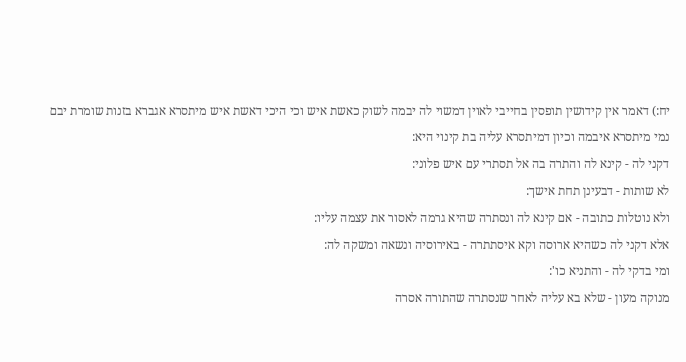יח:) דאמר אין קידושין תופסין בחייבי לאוין דמשוי לה יבמה לשוק כאשת איש וכי היכי דאשת איש מיתסרא אגברא בזנות שומרת יבם נמי מיתסרא איבמה וכיון דמיתסרא עליה בת קינוי היא:
דקני לה - קינא לה והתרה בה אל תסתרי עם איש פלוני:
לא שותות - דבעינן תחת אישך:
ולא נוטלות כתובה - אם קינא לה ונסתרה שהיא גרמה לאסור את עצמה עליו:
אלא דקני לה כשהיא ארוסה וקא איסתתרה - באירוסיה ונשאה ומשקה לה:
ומי בדקי לה - והתניא כו':
מנוקה מעון - שלא בא עליה לאחר שנסתרה שהתורה אסרה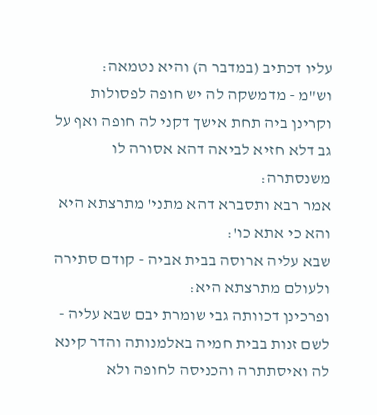עליו דכתיב (במדבר ה) והיא נטמאה:
וש"מ - מדמשקה לה יש חופה לפסולות וקרינן ביה תחת אישך דקני לה חופה ואף על גב דלא חזיא לביאה דהא אסורה לו משנסתרה:
אמר רבא ותסברא דהא מתני' מתרצתא היא והא כי אתא כו':
שבא עליה ארוסה בבית אביה - קודם סתירה ולעולם מתרצתא היא:
ופרכינן דכוותה גבי שומרת יבם שבא עליה - לשם זנות בבית חמיה באלמנותה והדר קינא לה ואיסתתרה והכניסה לחופה ולא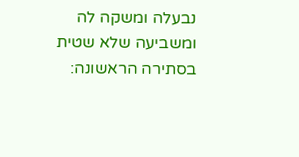נבעלה ומשקה לה ומשביעה שלא שטית בסתירה הראשונה: